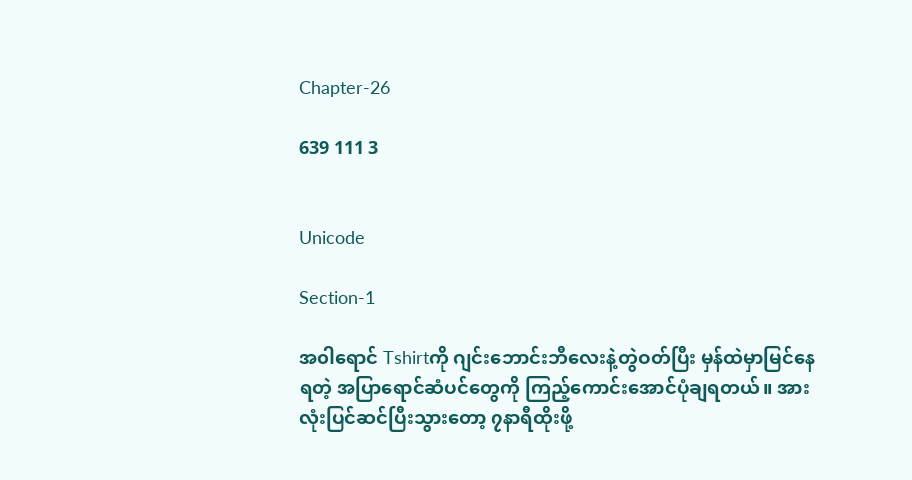Chapter-26

639 111 3


Unicode

Section-1

အ၀ါရောင် Tshirtကို ဂျင်းဘောင်းဘီလေးနဲ့တွဲဝတ်ပြီး မှန်ထဲမှာမြင်နေရတဲ့ အပြာရောင်ဆံပင်တွေကို ကြည့်ကောင်းအောင်ပုံချရတယ်။ အားလုံးပြင်ဆင်ပြီးသွားတော့ ၇နာရီထိုးဖို့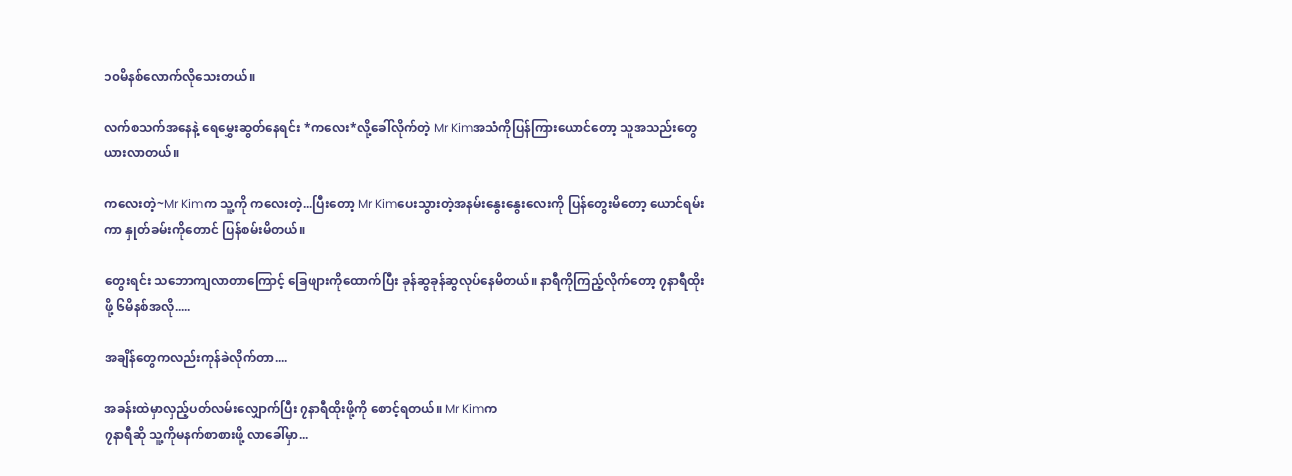၁၀မိနစ်လောက်လိုသေးတယ်။

လက်စသက်အနေနဲ့ ရေမွှေးဆွတ်နေရင်း *ကလေး*လို့ခေါ်လိုက်တဲ့ Mr Kimအသံကိုပြန်ကြားယောင်တော့ သူအသည်းတွေယားလာတယ်။

ကလေးတဲ့~Mr Kimက သူ့ကို ကလေးတဲ့...ပြီးတော့ Mr Kimပေးသွားတဲ့အနမ်းနွေးနွေးလေးကို ပြန်တွေးမိတော့ ယောင်ရမ်းကာ နှုတ်ခမ်းကိုတောင် ပြန်စမ်းမိတယ်။

တွေးရင်း သဘောကျလာတာကြောင့် ခြေဖျားကိုထောက်ပြီး ခုန်ဆွခုန်ဆွလုပ်နေမိတယ်။ နာရီကိုကြည့်လိုက်တော့ ၇နာရီထိုးဖို့ ၆မိနစ်အလို.....

အချိန်တွေကလည်းကုန်ခဲလိုက်တာ....

အခန်းထဲမှာလှည့်ပတ်လမ်းလျှောက်ပြီး ၇နာရီထိုးဖို့ကို စောင့်ရတယ်။ Mr Kimက
၇နာရီဆို သူ့ကိုမနက်စာစားဖို့ လာခေါ်မှာ...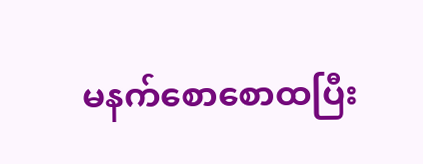မနက်စောစောထပြီး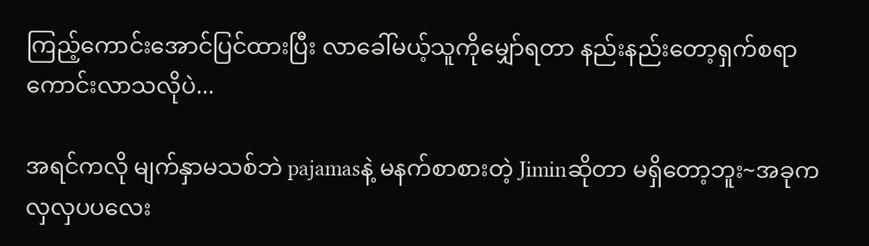ကြည့်ကောင်းအောင်ပြင်ထားပြီး လာခေါ်မယ့်သူကိုမျှော်ရတာ နည်းနည်းတော့ရှက်စရာကောင်းလာသလိုပဲ...

အရင်ကလို မျက်နှာမသစ်ဘဲ pajamasနဲ့ မနက်စာစားတဲ့ Jiminဆိုတာ မရှိတော့ဘူး~အခုက လှလှပပလေး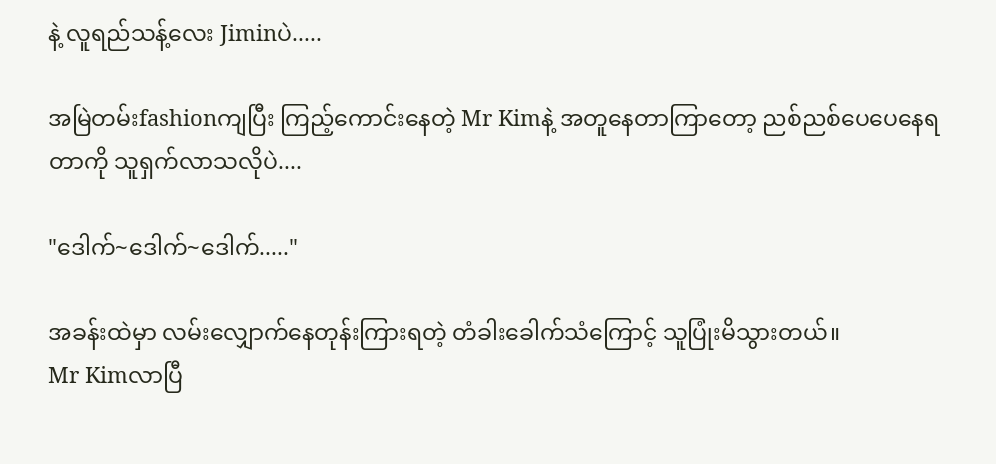နဲ့ လူရည်သန့်လေး Jiminပဲ.....

အမြဲတမ်းfashionကျပြီး ကြည့်ကောင်းနေတဲ့ Mr Kimနဲ့ အတူနေတာကြာတော့ ညစ်ညစ်ပေပေနေရတာကို သူရှက်လာသလိုပဲ....

"ဒေါက်~ဒေါက်~ဒေါက်....."

အခန်းထဲမှာ လမ်းလျှောက်နေတုန်းကြားရတဲ့ တံခါးခေါက်သံကြောင့် သူပြုံးမိသွားတယ်။
Mr Kimလာပြီ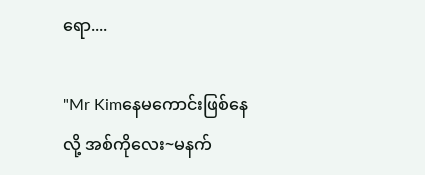ရော....

"Mr Kimနေမကောင်းဖြစ်နေလို့ အစ်ကိုလေး~မနက်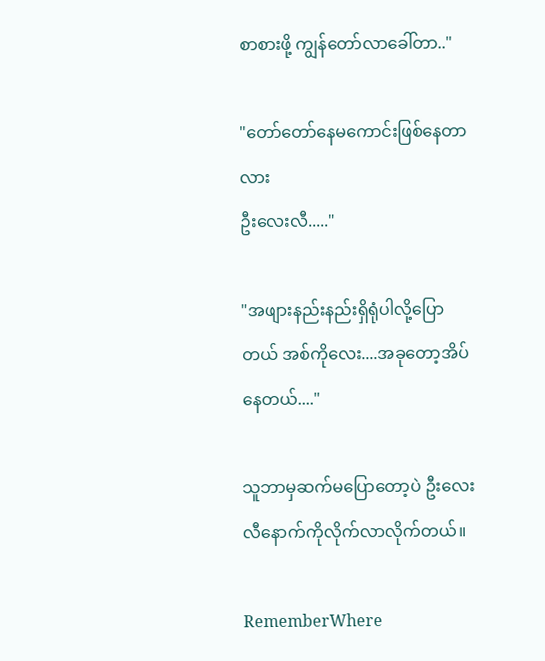စာစားဖို့ ကျွန်တော်လာခေါ်တာ.."

"တော်တော်နေမကောင်းဖြစ်နေတာလား
ဦးလေးလီ....."

"အဖျားနည်းနည်းရှိရုံပါလို့ပြောတယ် အစ်ကိုလေး....အခုတော့အိပ်နေတယ်...."

သူဘာမှဆက်မပြောတော့ပဲ ဦးလေးလီနောက်ကိုလိုက်လာလိုက်တယ်။

RememberWhere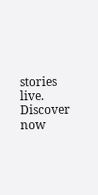stories live. Discover now